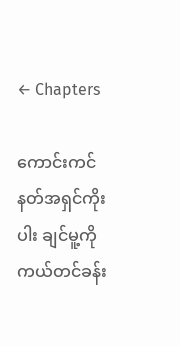← Chapters

ကောင်းကင်နတ်အရှင်ကိုးပါး ချင်မူ့ကို ကယ်တင်ခန်း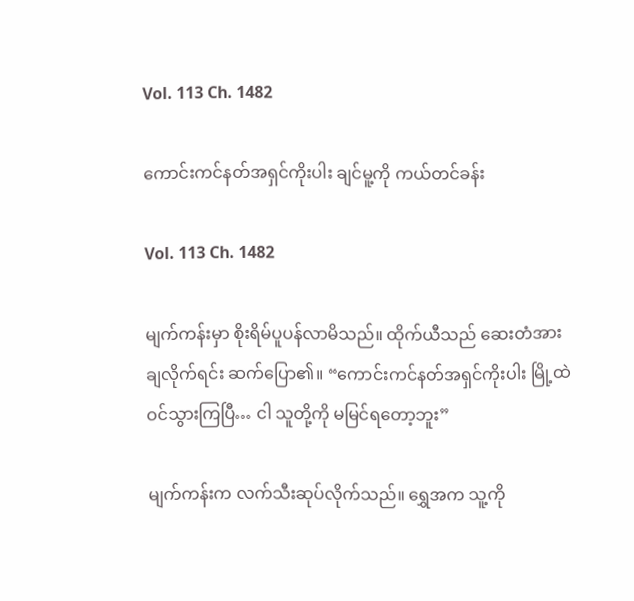Vol. 113 Ch. 1482

ကောင်းကင်နတ်အရှင်ကိုးပါး ချင်မူ့ကို ကယ်တင်ခန်း

Vol. 113 Ch. 1482

မျက်ကန်းမှာ စိုးရိမ်ပူပန်လာမိသည်။ ထိုက်ယီသည် ဆေးတံအား ချလိုက်ရင်း ဆက်ပြော၏။ “ကောင်းကင်နတ်အရှင်ကိုးပါး မြို့ထဲ ဝင်သွားကြပြီ… ငါ သူတို့ကို မမြင်ရတော့ဘူး”

မျက်ကန်းက လက်သီးဆုပ်လိုက်သည်။ ရွှေအက သူ့ကို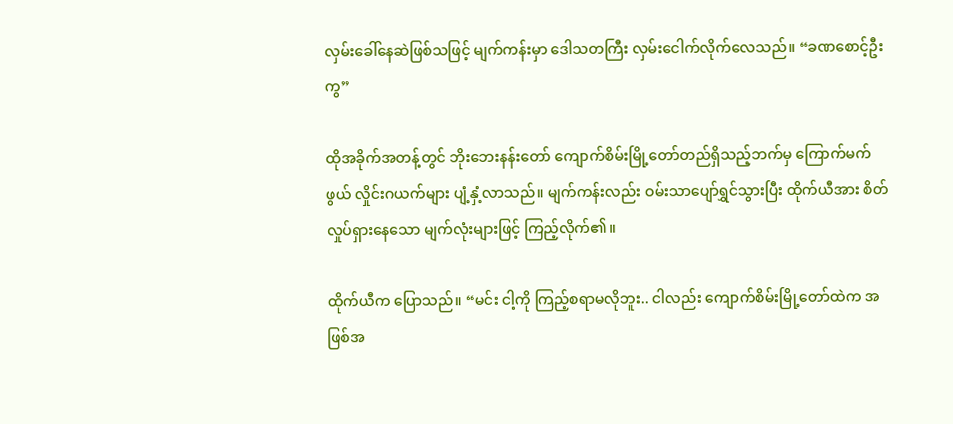လှမ်းခေါ်နေဆဲဖြစ်သဖြင့် မျက်ကန်းမှာ ဒေါသတကြီး လှမ်းငေါက်လိုက်လေသည်။ “ခဏစောင့်ဦးကွ”

ထိုအခိုက်အတန့်တွင် ဘိုးဘေးနန်းတော် ကျောက်စိမ်းမြို့တော်တည်ရှိသည့်ဘက်မှ ကြောက်မက်ဖွယ် လှိုင်းဂယက်များ ပျံ့နှံ့လာသည်။ မျက်ကန်းလည်း ဝမ်းသာပျော်ရွှင်သွားပြီး ထိုက်ယီအား စိတ်လှုပ်ရှားနေသော မျက်လုံးများဖြင့် ကြည့်လိုက်၏။

ထိုက်ယီက ပြောသည်။ “မင်း ငါ့ကို ကြည့်စရာမလိုဘူး.. ငါလည်း ကျောက်စိမ်းမြို့တော်ထဲက အဖြစ်အ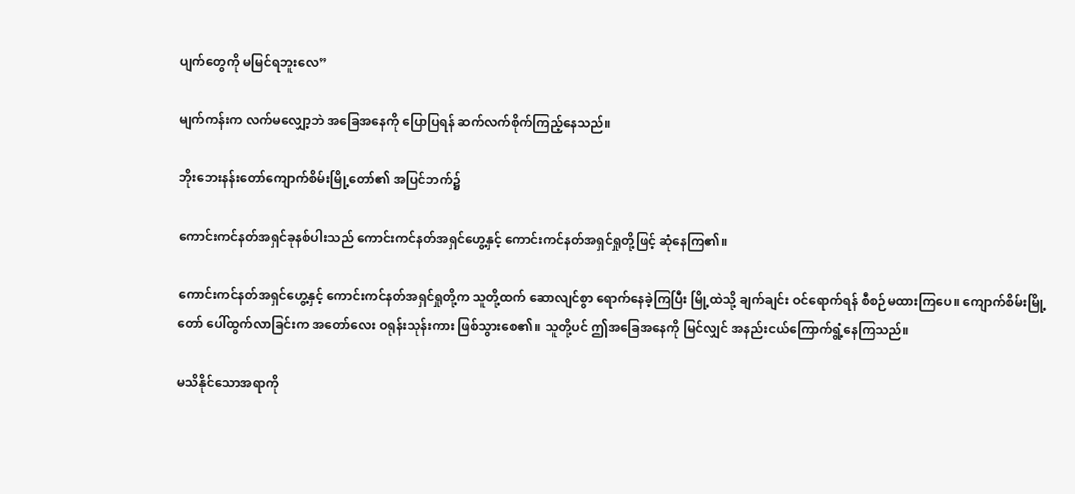ပျက်တွေကို မမြင်ရဘူးလေ”

မျက်ကန်းက လက်မလျှော့ဘဲ အခြေအနေကို ပြောပြရန် ဆက်လက်စိုက်ကြည့်နေသည်။

ဘိုးဘေးနန်းတော်ကျောက်စိမ်းမြို့တော်၏ အပြင်ဘက်၌

ကောင်းကင်နတ်အရှင်ခုနစ်ပါးသည် ကောင်းကင်နတ်အရှင်ဟွေ့နှင့် ကောင်းကင်နတ်အရှင်ရှုတို့ဖြင့် ဆုံနေကြ၏။

ကောင်းကင်နတ်အရှင်ဟွေ့နှင့် ကောင်းကင်နတ်အရှင်ရှုတို့က သူတို့ထက် ဆောလျင်စွာ ရောက်နေခဲ့ကြပြီး မြို့ထဲသို့ ချက်ချင်း ဝင်ရောက်ရန် စီစဉ်မထားကြပေ။ ကျောက်စိမ်းမြို့တော် ပေါ်ထွက်လာခြင်းက အတော်လေး ဝရုန်းသုန်းကား ဖြစ်သွားစေ၏။ သူတို့ပင် ဤအခြေအနေကို မြင်လျှင် အနည်းငယ်ကြောက်ရွံ့နေကြသည်။

မသိနိုင်သောအရာကို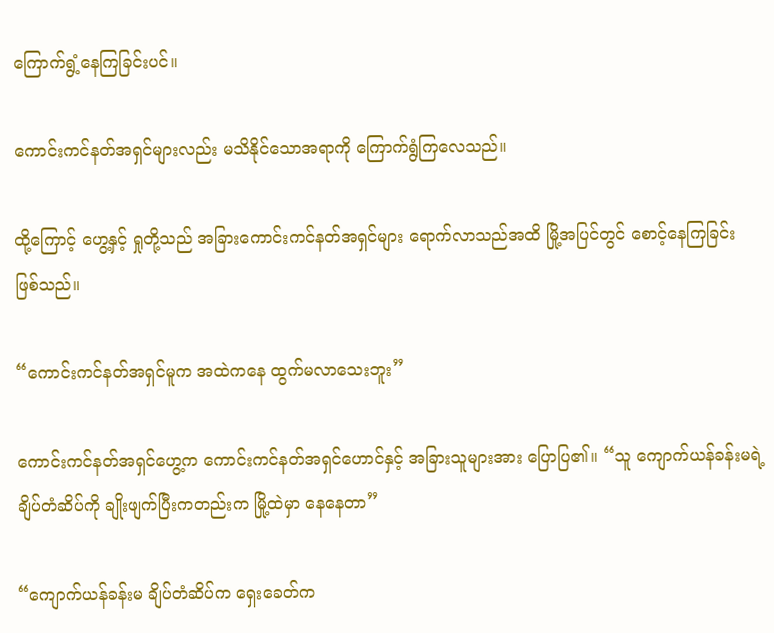ကြောက်ရွံ့နေကြခြင်းပင်။

ကောင်းကင်နတ်အရှင်များလည်း မသိနိုင်သောအရာကို ကြောက်ရွံကြလေသည်။

ထို့ကြောင့် ဟွေ့နှင့် ရှုတို့သည် အခြားကောင်းကင်နတ်အရှင်များ ရောက်လာသည်အထိ မြို့အပြင်တွင် စောင့်နေကြခြင်း ဖြစ်သည်။

“ကောင်းကင်နတ်အရှင်မူက အထဲကနေ ထွက်မလာသေးဘူး”

ကောင်းကင်နတ်အရှင်ဟွေ့က ကောင်းကင်နတ်အရှင်ဟောင်နှင့် အခြားသူများအား ပြောပြ၏။ “သူ ကျောက်ယန်ခန်းမရဲ့ ချိပ်တံဆိပ်ကို ချိုးဖျက်ပြီးကတည်းက မြို့ထဲမှာ နေနေတာ”

“ကျောက်ယန်ခန်းမ ချိပ်တံဆိပ်က ရှေးခေတ်က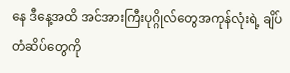နေ ဒီနေ့အထိ အင်အားကြီးပုဂ္ဂိုလ်တွေအကုန်လုံးရဲ့ ချိပ်တံဆိပ်တွေကို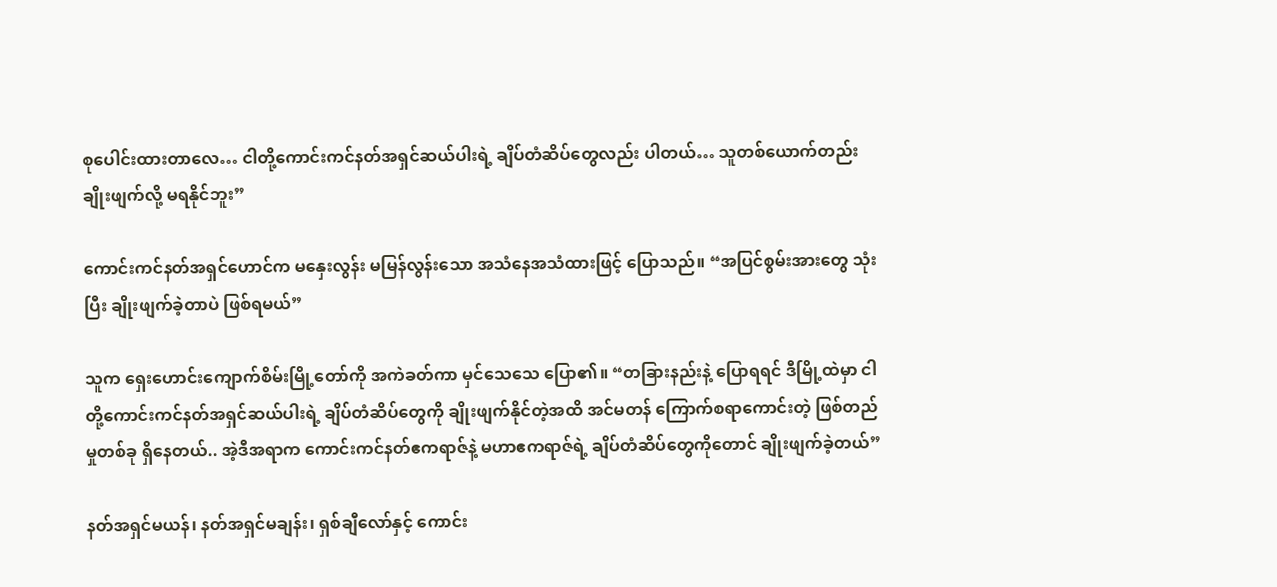စုပေါင်းထားတာလေ… ငါတို့ကောင်းကင်နတ်အရှင်ဆယ်ပါးရဲ့ ချိပ်တံဆိပ်တွေလည်း ပါတယ်… သူတစ်ယောက်တည်း ချိုးဖျက်လို့ မရနိုင်ဘူး”

ကောင်းကင်နတ်အရှင်ဟောင်က မနှေးလွန်း မမြန်လွန်းသော အသံနေအသံထားဖြင့် ပြောသည်။ “အပြင်စွမ်းအားတွေ သုံးပြီး ချိုးဖျက်ခဲ့တာပဲ ဖြစ်ရမယ်”

သူက ရှေးဟောင်းကျောက်စိမ်းမြို့တော်ကို အကဲခတ်ကာ မှင်သေသေ ပြော၏။ “တခြားနည်းနဲ့ ပြောရရင် ဒီမြို့ထဲမှာ ငါတို့ကောင်းကင်နတ်အရှင်ဆယ်ပါးရဲ့ ချိပ်တံဆိပ်တွေကို ချိုးဖျက်နိုင်တဲ့အထိ အင်မတန် ကြောက်စရာကောင်းတဲ့ ဖြစ်တည်မှုတစ်ခု ရှိနေတယ်.. အဲ့ဒီအရာက ကောင်းကင်နတ်ဧကရာဇ်နဲ့ မဟာဧကရာဇ်ရဲ့ ချိပ်တံဆိပ်တွေကိုတောင် ချိုးဖျက်ခဲ့တယ်”

နတ်အရှင်မယန်၊ နတ်အရှင်မချန်း၊ ရှစ်ချီလော်နှင့် ကောင်း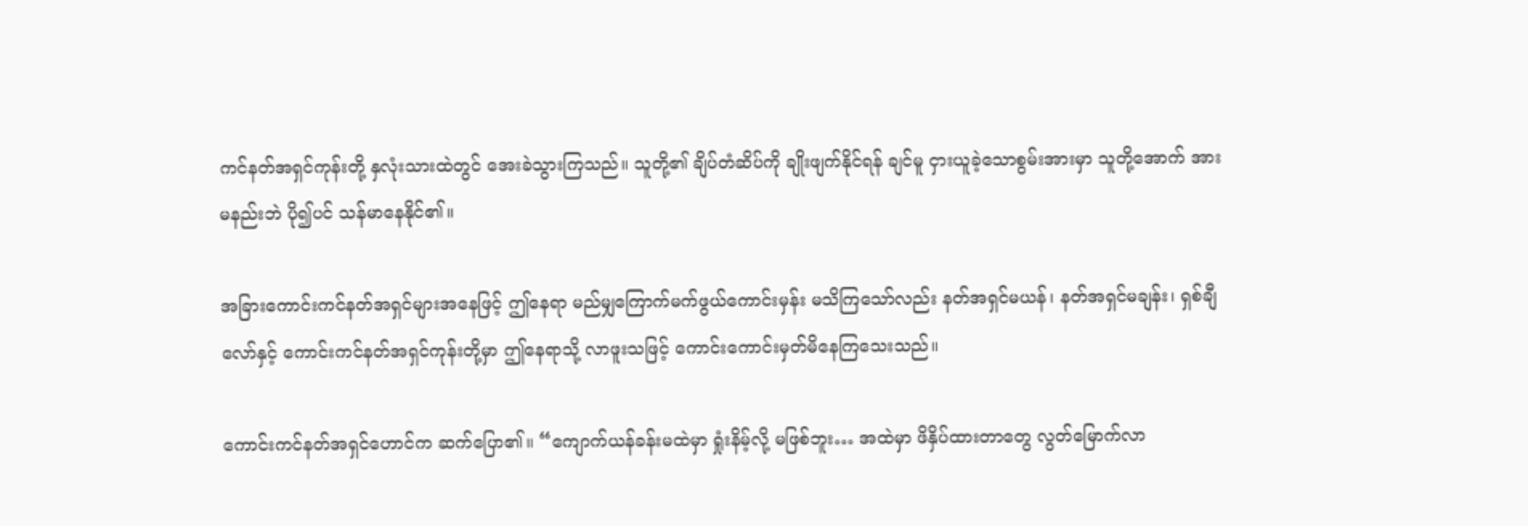ကင်နတ်အရှင်ကုန်းတို့ နှလုံးသားထဲတွင် အေးခဲသွားကြသည်။ သူတို့၏ ချိပ်တံဆိပ်ကို ချိုးဖျက်နိုင်ရန် ချင်မူ ငှားယူခဲ့သောစွမ်းအားမှာ သူတို့အောက် အားမနည်းဘဲ ပို၍ပင် သန်မာနေနိုင်၏။

အခြားကောင်းကင်နတ်အရှင်များအနေဖြင့် ဤနေရာ မည်မျှကြောက်မက်ဖွယ်ကောင်းမှန်း မသိကြသော်လည်း နတ်အရှင်မယန်၊ နတ်အရှင်မချန်း၊ ရှစ်ချီလော်နှင့် ကောင်းကင်နတ်အရှင်ကုန်းတို့မှာ ဤနေရာသို့ လာဖူးသဖြင့် ကောင်းကောင်းမှတ်မိနေကြသေးသည်။

ကောင်းကင်နတ်အရှင်ဟောင်က ဆက်ပြော၏။ “ကျောက်ယန်ခန်းမထဲမှာ ရှုံးနိမ့်လို့ မဖြစ်ဘူး… အထဲမှာ ဖိနှိပ်ထားတာတွေ လွတ်မြောက်လာ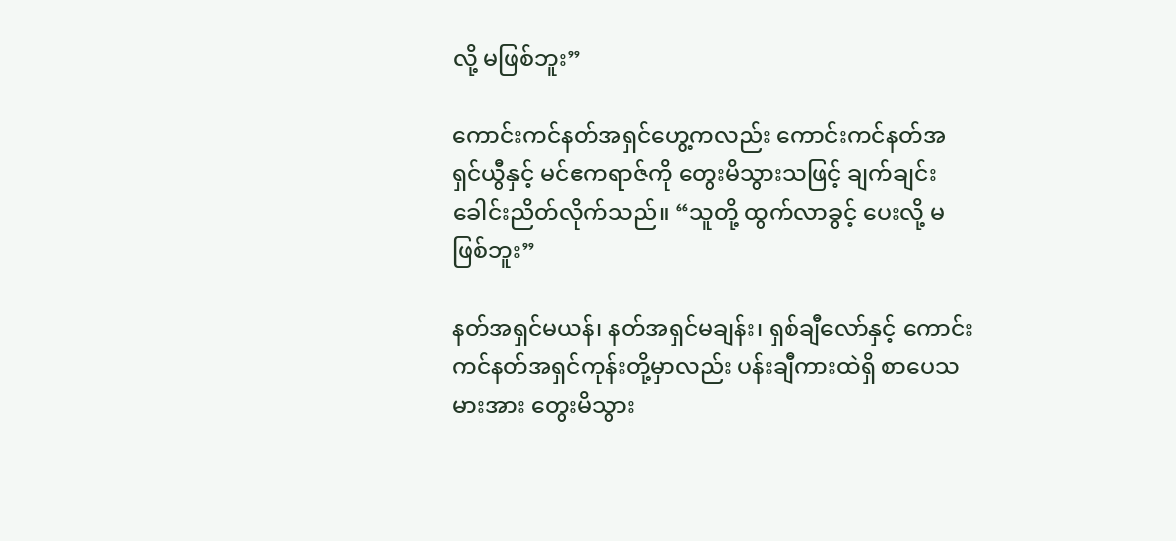လို့ မဖြစ်ဘူး”

ကောင်းကင်နတ်အရှင်ဟွေ့ကလည်း ကောင်းကင်နတ်အရှင်ယွီနှင့် မင်ဧကရာဇ်ကို တွေးမိသွားသဖြင့် ချက်ချင်း ခေါင်းညိတ်လိုက်သည်။ “သူတို့ ထွက်လာခွင့် ပေးလို့ မဖြစ်ဘူး”

နတ်အရှင်မယန်၊ နတ်အရှင်မချန်း၊ ရှစ်ချီလော်နှင့် ကောင်းကင်နတ်အရှင်ကုန်းတို့မှာလည်း ပန်းချီကားထဲရှိ စာပေသမားအား တွေးမိသွား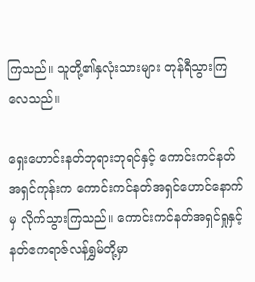ကြသည်။ သူတို့၏နှလုံးသားများ တုန်ရီသွားကြလေသည်။

ရှေးဟောင်းနတ်ဘုရားဘုရင်နှင့် ကောင်းကင်နတ်အရှင်ကုန်းက ကောင်းကင်နတ်အရှင်ဟောင်နောက်မှ လိုက်သွားကြသည်။ ကောင်းကင်နတ်အရှင်ရှုနှင့် နတ်ဧကရာဇ်လန်ရွှမ်တို့မှာ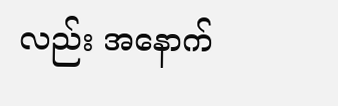လည်း အနောက်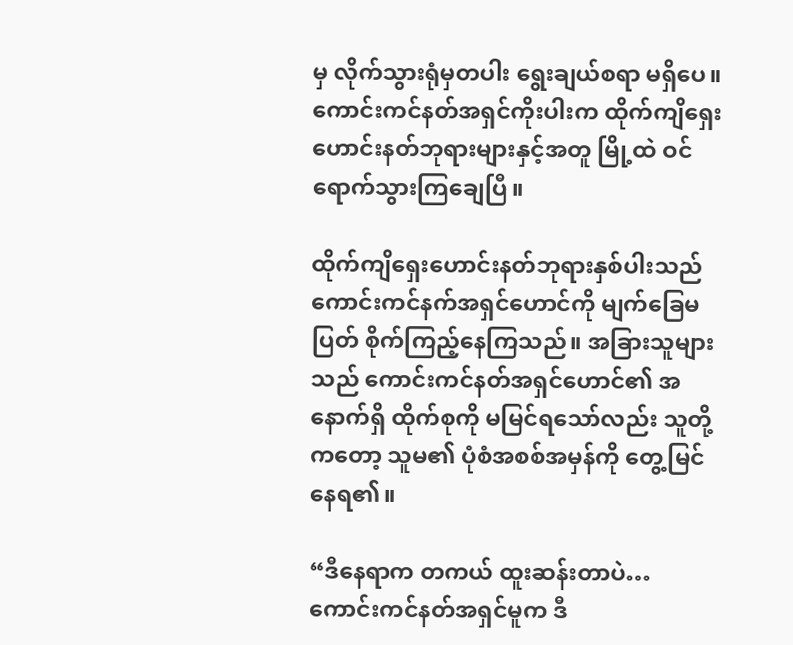မှ လိုက်သွားရုံမှတပါး ရွေးချယ်စရာ မရှိပေ။ ကောင်းကင်နတ်အရှင်ကိုးပါးက ထိုက်ကျိရှေးဟောင်းနတ်ဘုရားများနှင့်အတူ မြို့ထဲ ဝင်ရောက်သွားကြချေပြီ။

ထိုက်ကျိရှေးဟောင်းနတ်ဘုရားနှစ်ပါးသည် ကောင်းကင်နက်အရှင်ဟောင်ကို မျက်ခြေမပြတ် စိုက်ကြည့်နေကြသည်။ အခြားသူများသည် ကောင်းကင်နတ်အရှင်ဟောင်၏ အနောက်ရှိ ထိုက်စုကို မမြင်ရသော်လည်း သူတို့ကတော့ သူမ၏ ပုံစံအစစ်အမှန်ကို တွေ့မြင်နေရ၏။

“ဒီနေရာက တကယ် ထူးဆန်းတာပဲ… ကောင်းကင်နတ်အရှင်မူက ဒီ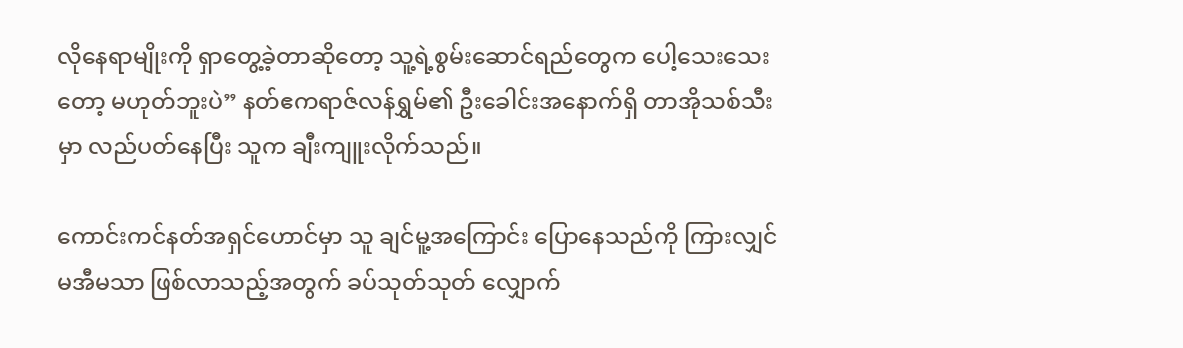လိုနေရာမျိုးကို ရှာတွေ့ခဲ့တာဆိုတော့ သူ့ရဲ့စွမ်းဆောင်ရည်တွေက ပေါ့သေးသေးတော့ မဟုတ်ဘူးပဲ” နတ်ဧကရာဇ်လန်ရွှမ်၏ ဦးခေါင်းအနောက်ရှိ တာအိုသစ်သီးမှာ လည်ပတ်နေပြီး သူက ချီးကျူးလိုက်သည်။

ကောင်းကင်နတ်အရှင်ဟောင်မှာ သူ ချင်မူ့အကြောင်း ပြောနေသည်ကို ကြားလျှင် မအီမသာ ဖြစ်လာသည့်အတွက် ခပ်သုတ်သုတ် လျှောက်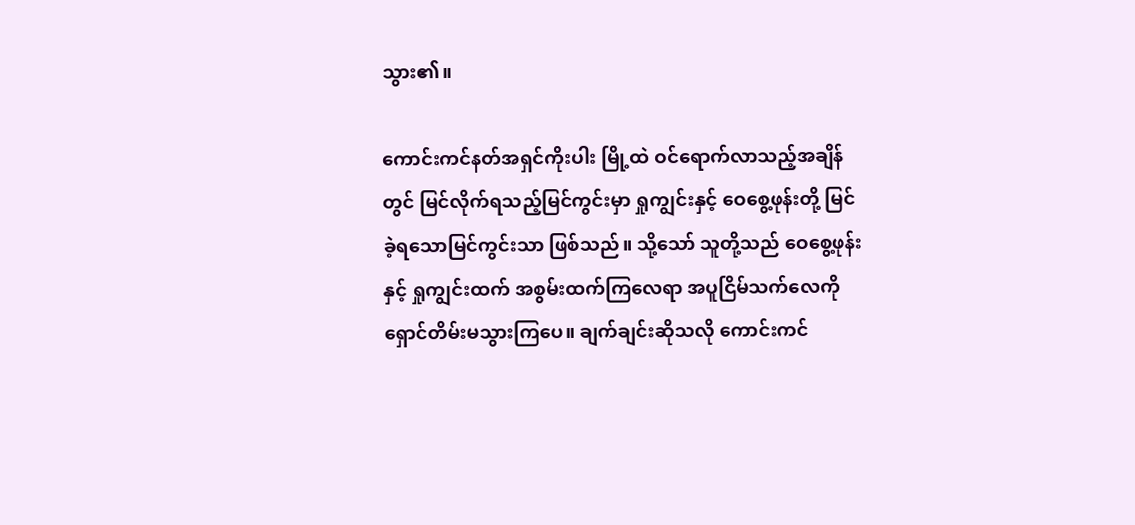သွား၏။

ကောင်းကင်နတ်အရှင်ကိုးပါး မြို့ထဲ ဝင်ရောက်လာသည့်အချိန်တွင် မြင်လိုက်ရသည့်မြင်ကွင်းမှာ ရှုကျွင်းနှင့် ဝေစွေ့ဖုန်းတို့ မြင်ခဲ့ရသောမြင်ကွင်းသာ ဖြစ်သည်။ သို့သော် သူတို့သည် ဝေစွေ့ဖုန်းနှင့် ရှုကျွင်းထက် အစွမ်းထက်ကြလေရာ အပူငြိမ်သက်လေကို ရှောင်တိမ်းမသွားကြပေ။ ချက်ချင်းဆိုသလို ကောင်းကင်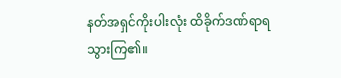နတ်အရှင်ကိုးပါးလုံး ထိခိုက်ဒဏ်ရာရသွားကြ၏။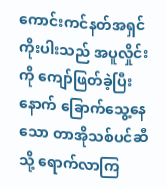ကောင်းကင်နတ်အရှင်ကိုးပါးသည် အပူလှိုင်းကို ကျော်ဖြတ်ခဲ့ပြီးနောက် ခြောက်သွေ့နေသော တာအိုသစ်ပင်ဆီသို့ ရောက်လာကြ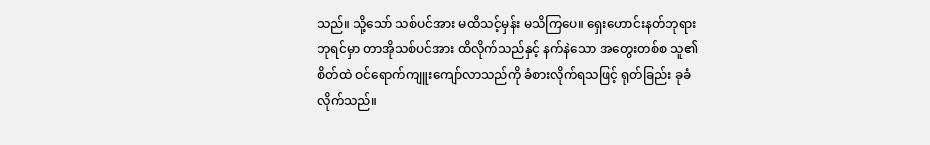သည်။ သို့သော် သစ်ပင်အား မထိသင့်မှန်း မသိကြပေ။ ရှေးဟောင်းနတ်ဘုရားဘုရင်မှာ တာအိုသစ်ပင်အား ထိလိုက်သည်နှင့် နက်နဲသော အတွေးတစ်စ သူ၏စိတ်ထဲ ဝင်ရောက်ကျူးကျော်လာသည်ကို ခံစားလိုက်ရသဖြင့် ရုတ်ခြည်း ခုခံလိုက်သည်။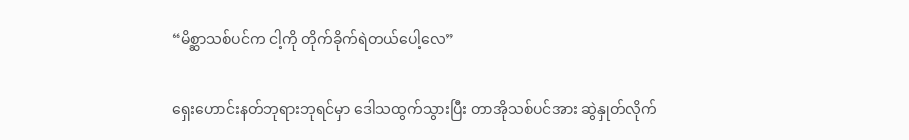“မိစ္ဆာသစ်ပင်က ငါ့ကို တိုက်ခိုက်ရဲတယ်ပေါ့လေ”

ရှေးဟောင်းနတ်ဘုရားဘုရင်မှာ ဒေါသထွက်သွားပြီး တာအိုသစ်ပင်အား ဆွဲနှုတ်လိုက်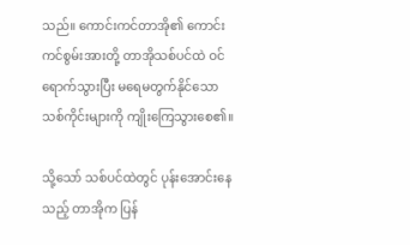သည်။ ကောင်းကင်တာအို၏ ကောင်းကင်စွမ်းအားတို့ တာအိုသစ်ပင်ထဲ ဝင်ရောက်သွားပြီး မရေမတွက်နိုင်သော သစ်ကိုင်းများကို ကျိုးကြေသွားစေ၏။

သို့သော် သစ်ပင်ထဲတွင် ပုန်းအောင်းနေသည့် တာအိုက ပြန်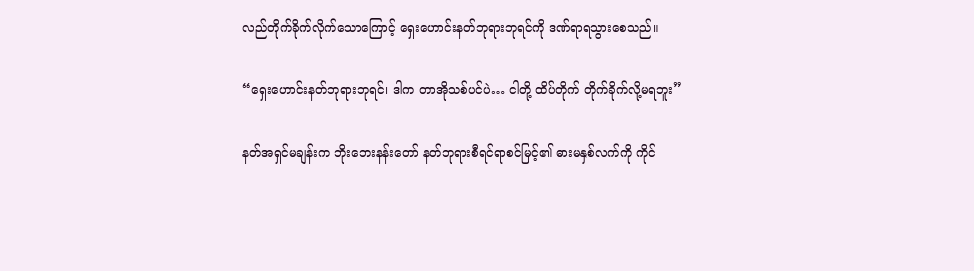လည်တိုက်ခိုက်လိုက်သောကြောင့် ရှေးဟောင်းနတ်ဘုရားဘုရင်ကို ဒဏ်ရာရသွားစေသည်။

“ရှေးဟောင်းနတ်ဘုရားဘုရင်၊ ဒါက တာအိုသစ်ပင်ပဲ… ငါတို့ ထိပ်တိုက် တိုက်ခိုက်လို့မရဘူး”

နတ်အရှင်မချန်းက ဘိုးဘေးနန်းတော် နတ်ဘုရားစီရင်ရာစင်မြင့်၏ ဓားမနှစ်လက်ကို ကိုင်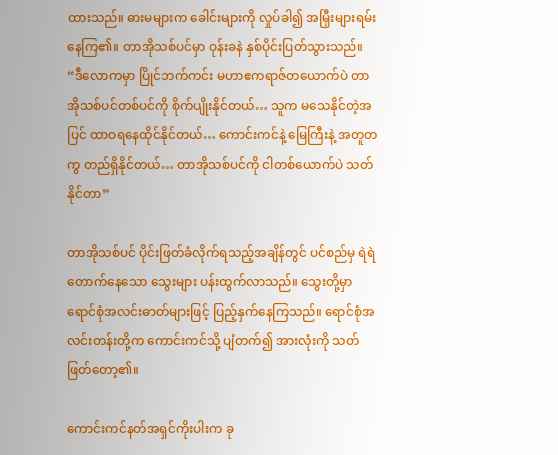ထားသည်။ ဓားမများက ခေါင်းများကို လှုပ်ခါ၍ အမြှီးများရမ်းနေကြ၏။ တာအိုသစ်ပင်မှာ ဝုန်းခနဲ နှစ်ပိုင်းပြတ်သွားသည်။ “ဒီလောကမှာ ပြိုင်ဘက်ကင်း မဟာဧကရာဇ်တယောက်ပဲ တာအိုသစ်ပင်တစ်ပင်ကို စိုက်ပျိုးနိုင်တယ်… သူက မသေနိုင်တဲ့အပြင် ထာဝရနေထိုင်နိုင်တယ်… ကောင်းကင်နဲ့ မြေကြီးနဲ့ အတူတကွ တည်ရှိနိုင်တယ်… တာအိုသစ်ပင်ကို ငါတစ်ယောက်ပဲ သတ်နိုင်တာ”

တာအိုသစ်ပင် ပိုင်းဖြတ်ခံလိုက်ရသည့်အချိန်တွင် ပင်စည်မှ ရဲရဲတောက်နေသော သွေးများ ပန်းထွက်လာသည်။ သွေးတို့မှာ ရောင်စုံအလင်းဓာတ်များဖြင့် ပြည့်နှက်နေကြသည်။ ရောင်စုံအလင်းတန်းတို့က ကောင်းကင်သို့ ပျံတက်၍ အားလုံးကို သတ်ဖြတ်တော့၏။

ကောင်းကင်နတ်အရှင်ကိုးပါးက ခု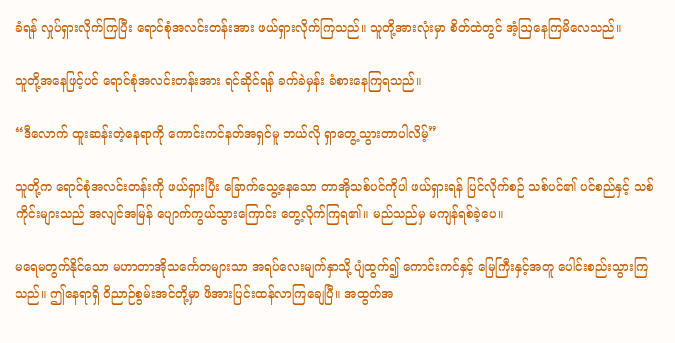ခံရန် လှုပ်ရှားလိုက်ကြပြီး ရောင်စုံအလင်းတန်းအား ဖယ်ရှားလိုက်ကြသည်။ သူတို့အားလုံးမှာ စိတ်ထဲတွင် အံ့ဩနေကြမိလေသည်။

သူတို့အနေဖြင့်ပင် ရောင်စုံအလင်းတန်းအား ရင်ဆိုင်ရန် ခက်ခဲမှန်း ခံစားနေကြရသည်။

“ဒီလောက် ထူးဆန်းတဲ့နေရာကို ကောင်းကင်နတ်အရှင်မူ ဘယ်လို ရှာတွေ့သွားတာပါလိမ့်”

သူတို့က ရောင်စုံအလင်းတန်းကို ဖယ်ရှားပြီး ခြောက်သွေ့နေသော တာအိုသစ်ပင်ကိုပါ ဖယ်ရှားရန် ပြင်လိုက်စဉ် သစ်ပင်၏ ပင်စည်နှင့် သစ်ကိုင်းများသည် အလျင်အမြန် ပျောက်ကွယ်သွားကြောင်း တွေ့လိုက်ကြရ၏။ မည်သည်မှ မကျန်ရစ်ခဲ့ပေ။

မရေမတွက်နိုင်သော မဟာတာအိုသင်္ကေတများသာ အရပ်လေးမျက်နှာသို့ ပျံထွက်၍ ကောင်းကင်နှင့် မြေကြီးနှင့်အတူ ပေါင်းစည်းသွားကြသည်။ ဤနေရာရှိ ဝိညာဉ်စွမ်းအင်တို့မှာ ဖိအားပြင်းထန်လာကြချေပြီ။ အထွတ်အ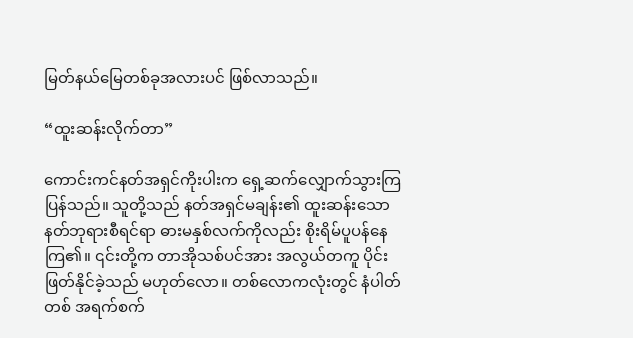မြတ်နယ်မြေတစ်ခုအလားပင် ဖြစ်လာသည်။

“ထူးဆန်းလိုက်တာ”

ကောင်းကင်နတ်အရှင်ကိုးပါးက ရှေ့ဆက်လျှောက်သွားကြပြန်သည်။ သူတို့သည် နတ်အရှင်မချန်း၏ ထူးဆန်းသော နတ်ဘုရားစီရင်ရာ ဓားမနှစ်လက်ကိုလည်း စိုးရိမ်ပူပန်နေကြ၏။ ၎င်းတို့က တာအိုသစ်ပင်အား အလွယ်တကူ ပိုင်းဖြတ်နိုင်ခဲ့သည် မဟုတ်လော။ တစ်လောကလုံးတွင် နံပါတ်တစ် အရက်စက်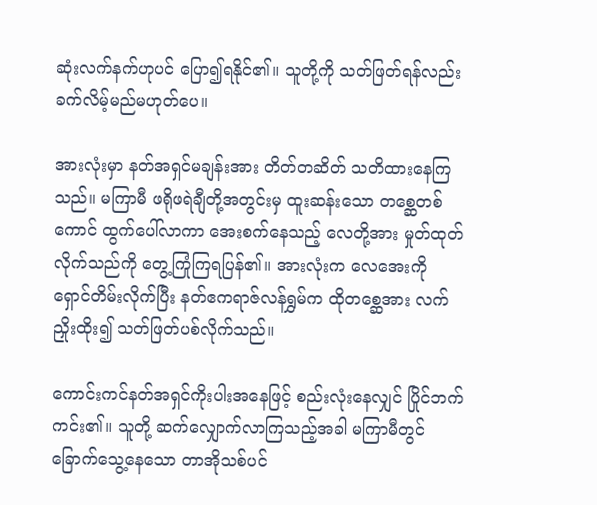ဆုံးလက်နက်ဟုပင် ပြော၍ရနိုင်၏။ သူတို့ကို သတ်ဖြတ်ရန်လည်း ခက်လိမ့်မည်မဟုတ်ပေ။

အားလုံးမှာ နတ်အရှင်မချန်းအား တိတ်တဆိတ် သတိထားနေကြသည်။ မကြာမီ ဖရိုဖရဲချီတို့အတွင်းမှ ထူးဆန်းသော ‌တ‌စ္ဆေတစ်ကောင် ထွက်ပေါ်လာကာ အေးစက်နေသည့် လေတို့အား မှုတ်ထုတ်လိုက်သည်ကို တွေ့ကြုံကြရပြန်၏။ အားလုံးက လေအေးကို ရှောင်တိမ်းလိုက်ပြီး နတ်ဧကရာဇ်လန်ရွှမ်က ထိုတစ္ဆေအား လက်ညှိုးထိုး၍ သတ်ဖြတ်ပစ်လိုက်သည်။

ကောင်းကင်နတ်အရှင်ကိုးပါးအနေဖြင့် စည်းလုံးနေလျှင် ပြိုင်ဘက်ကင်း၏။ သူတို့ ဆက်လျှောက်လာကြသည့်အခါ မကြာမီတွင် ခြောက်သွေ့နေသော တာအိုသစ်ပင်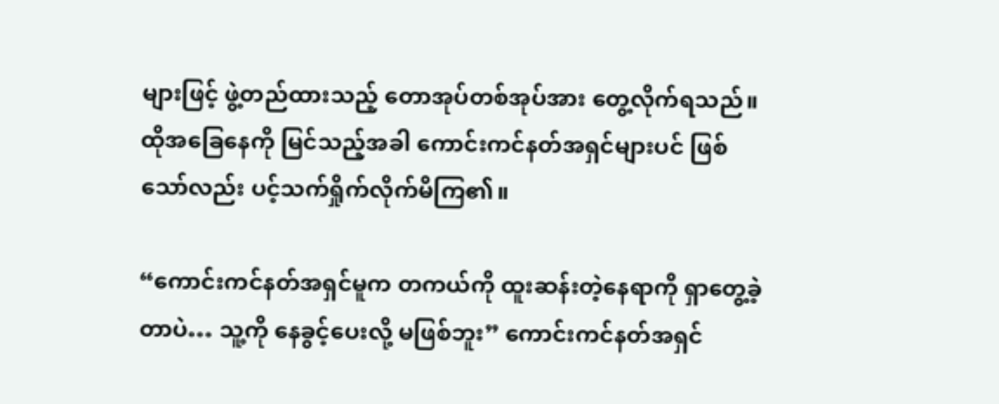များဖြင့် ဖွဲ့တည်ထားသည့် တောအုပ်တစ်အုပ်အား တွေ့လိုက်ရသည်။ ထိုအခြေနေကို မြင်သည့်အခါ ကောင်းကင်နတ်အရှင်များပင် ဖြစ်သော်လည်း ပင့်သက်ရှိုက်လိုက်မိကြ၏။

“ကောင်းကင်နတ်အရှင်မူက တကယ်ကို ထူးဆန်းတဲ့နေရာကို ရှာတွေ့ခဲ့တာပဲ… သူ့ကို နေခွင့်ပေးလို့ မဖြစ်ဘူး” ကောင်းကင်နတ်အရှင်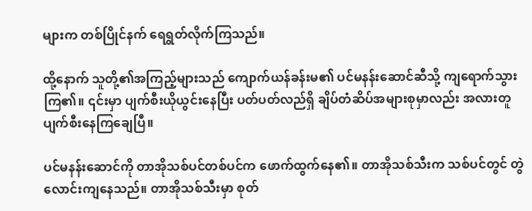များက တစ်ပြိုင်နက် ရေရွတ်လိုက်ကြသည်။

ထို့နောက် သူတို့၏အကြည့်များသည် ကျောက်ယန်ခန်းမ၏ ပင်မနန်းဆောင်ဆီသို့ ကျရောက်သွားကြ၏။ ၎င်းမှာ ပျက်စီးယိုယွင်းနေပြီး ပတ်ပတ်လည်ရှိ ချိပ်တံဆိပ်အများစုမှာလည်း အလားတူ ပျက်စီးနေကြချေပြီ။

ပင်မနန်းဆောင်ကို တာအိုသစ်ပင်တစ်ပင်က ဖောက်ထွက်နေ၏။ တာအိုသစ်သီးက သစ်ပင်တွင် တွဲလောင်းကျနေသည်။ တာအိုသစ်သီးမှာ စုတ်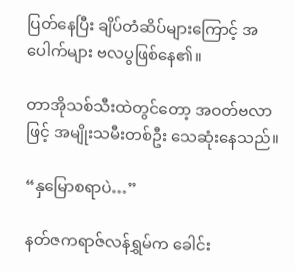ပြတ်နေပြီး ချိပ်တံဆိပ်များကြောင့် အပေါက်များ ဗလပွဖြစ်နေ၏။

တာအိုသစ်သီးထဲတွင်တော့ အဝတ်ဗလာဖြင့် အမျိုးသမီးတစ်ဦး သေဆုံးနေသည်။

“နှမြောစရာပဲ…”

နတ်ဇကရာဇ်လန်ရွှမ်က ခေါင်း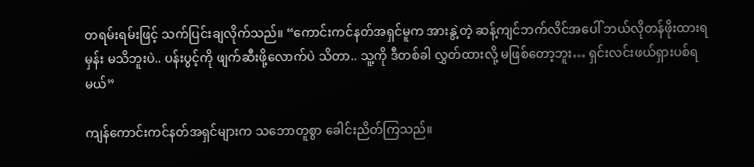တရမ်းရမ်းဖြင့် သက်ပြင်းချလိုက်သည်။ “ကောင်းကင်နတ်အရှင်မူက အားနွဲ့တဲ့ ဆန့်ကျင်ဘက်လိင်အပေါ် ဘယ်လိုတန်ဖိုးထားရမှန်း မသိဘူးပဲ.. ပန်းပွင့်ကို ဖျက်ဆီးဖို့လောက်ပဲ သိတာ.. သူ့ကို ဒီတစ်ခါ လွှတ်ထားလို့ မဖြစ်တော့ဘူး… ရှင်းလင်းဖယ်ရှားပစ်ရမယ်”

ကျန်ကောင်းကင်နတ်အရှင်များက သဘောတူစွာ ခေါင်းညိတ်ကြသည်။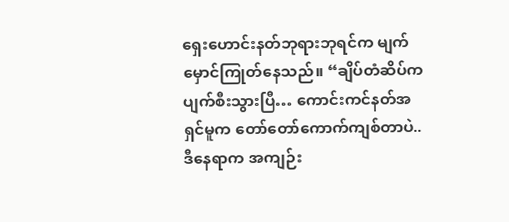ရှေးဟောင်းနတ်ဘုရားဘုရင်က မျက်မှောင်ကြုတ်နေသည်။ “ချိပ်တံဆိပ်က ပျက်စီးသွားပြီ… ကောင်းကင်နတ်အရှင်မူက တော်တော်ကောက်ကျစ်တာပဲ.. ဒီနေရာက အကျဉ်း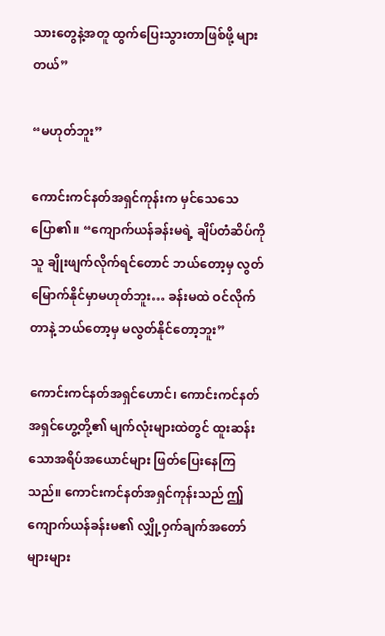သားတွေနဲ့အတူ ထွက်ပြေးသွားတာဖြစ်ဖို့ များတယ်”

“မဟုတ်ဘူး”

ကောင်းကင်နတ်အရှင်ကုန်းက မှင်သေသေ ပြော၏။ “ကျောက်ယန်ခန်းမရဲ့ ချိပ်တံဆိပ်ကို သူ ချိုးဖျက်လိုက်ရင်တောင် ဘယ်တော့မှ လွတ်မြောက်နိုင်မှာမဟုတ်ဘူး… ခန်းမထဲ ဝင်လိုက်တာနဲ့ ဘယ်တော့မှ မလွတ်နိုင်တော့ဘူး”

ကောင်းကင်နတ်အရှင်ဟောင်၊ ကောင်းကင်နတ်အရှင်ဟွေ့တို့၏ မျက်လုံးများထဲတွင် ထူးဆန်းသောအရိပ်အယောင်များ ဖြတ်ပြေးနေကြသည်။ ကောင်းကင်နတ်အရှင်ကုန်းသည် ဤှကျောက်ယန်ခန်းမ၏ လျှို့ဝှက်ချက်အတော်များများ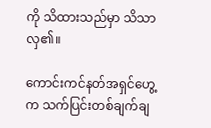ကို သိထားသည်မှာ သိသာလှ၏။

ကောင်းကင်နတ်အရှင်ဟွေ့က သက်ပြင်းတစ်ချက်ချ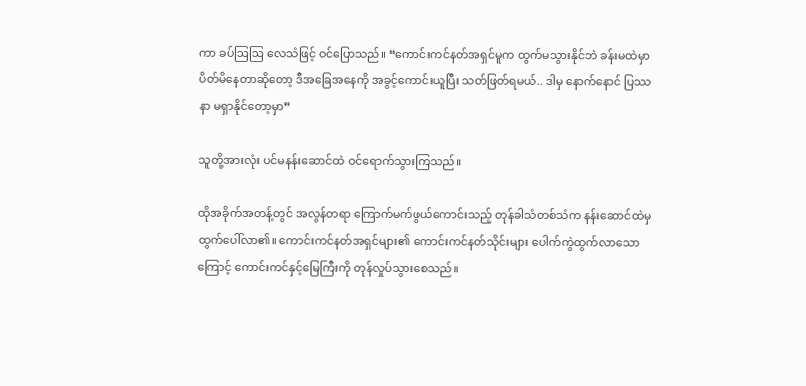ကာ ခပ်ဩဩ လေသံဖြင့် ဝင်ပြောသည်။ “ကောင်းကင်နတ်အရှင်မူက ထွက်မသွားနိုင်ဘဲ ခန်းမထဲမှာ ပိတ်မိနေတာဆိုတော့ ဒီအခြေအနေကို အခွင့်ကောင်းယူပြီး သတ်ဖြတ်ရမယ်.. ဒါမှ နောက်နောင် ပြဿနာ မရှာနိုင်တော့မှာ”

သူတို့အားလုံး ပင်မနန်းဆောင်ထဲ ဝင်ရောက်သွားကြသည်။

ထိုအခိုက်အတန့်တွင် အလွန်တရာ ကြောက်မက်ဖွယ်ကောင်းသည့် တုန်ခါသံတစ်သံက နန်းဆောင်ထဲမှ ထွက်ပေါ်လာ၏။ ကောင်းကင်နတ်အရှင်များ၏ ကောင်းကင်နတ်သိုင်းများ ပေါက်ကွဲထွက်လာသောကြောင့် ကောင်းကင်နှင့်မြေကြီးကို တုန်လှုပ်သွားစေသည်။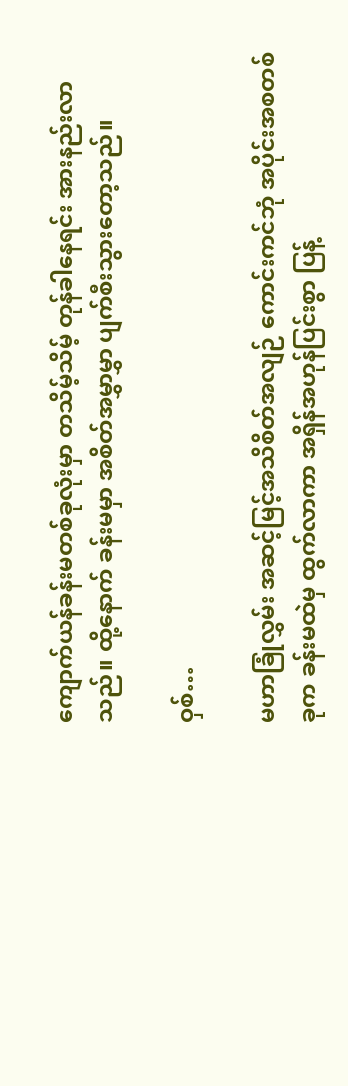ကျောက်ယန်ခန်းမတစ်ခုလုံးမှာ တသိမ့်သိမ့် တုန်ခါနေရင်း အားနည်းလာသည်။ ထို့နောက် ခန်းမမှာ အစိတ်အမွှာမွှာ ပျက်စီးသွားတော့သည်။

ဝှစ်…

မဟာခြုံလွှမ်း အဆင့်မြင့်အသိစိတ်အလျဉ် ကောင်းကင်ဘုံ အပိုင်းအစတစ်ခုက ခန်းမထဲမှ ထွက်လာကာ အရှိန်အဟုန်ပြင်းစွာ ပြန့်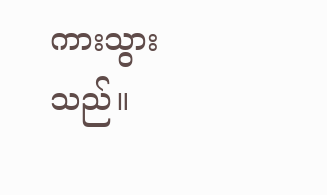ကားသွားသည်။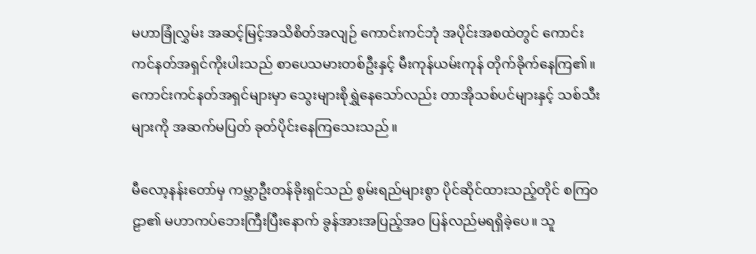မဟာခြုံလွှမ်း အဆင့်မြင့်အသိစိတ်အလျဉ် ကောင်းကင်ဘုံ အပိုင်းအစထဲတွင် ကောင်းကင်နတ်အရှင်ကိုးပါးသည် စာပေသမားတစ်ဦးနှင့် မီးကုန်ယမ်းကုန် တိုက်ခိုက်နေကြ၏။ ကောင်းကင်နတ်အရှင်များမှာ သွေးများစိုရွှဲနေသော်လည်း တာအိုသစ်ပင်များနှင့် သစ်သီးများကို အဆက်မပြတ် ခုတ်ပိုင်းနေကြသေးသည်။

မီလော့နန်းတော်မှ ကမ္ဘာဦးတန်ခိုးရှင်သည် စွမ်းရည်များစွာ ပိုင်ဆိုင်ထားသည့်တိုင် စကြ၀ဠာ၏ မဟာကပ်ဘေးကြီးပြီးနောက် ခွန်အားအပြည့်အဝ ပြန်လည်မရရှိခဲ့ပေ။ သူ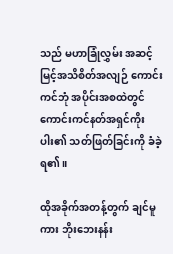သည် မဟာခြုံလွှမ်း အဆင့်မြင့်အသိစိတ်အလျဉ် ကောင်းကင်ဘုံ အပိုင်းအစထဲတွင် ကောင်းကင်နတ်အရှင်ကိုးပါး၏ သတ်ဖြတ်ခြင်းကို ခံခဲ့ရ၏။

ထိုအခိုက်အတန့်တွက် ချင်မူကား ဘိုးဘေးနန်း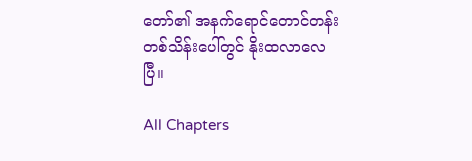တော်၏ အနက်ရောင်တောင်တန်းတစ်သိန်းပေါ်တွင် နိုးထလာလေပြီ။

All Chapters